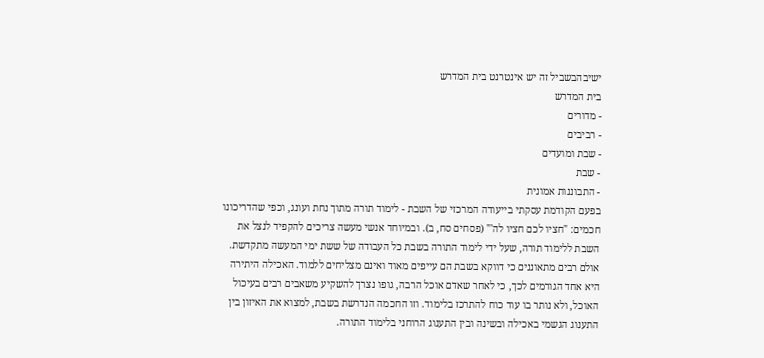ישיבהבשביל זה יש אינטרנט בית המדרש
בית המדרש
- מדורים
- רביבים
- שבת ומועדים
- שבת
- התבוננות אמונית
בפעם הקודמת עסקתי בייעודה המרכזי של השבת - לימוד תורה מתוך נחת ועונג, וכפי שהדריכונו חכמים: "חציו לכם חציו לה'" (פסחים סח, ב). ובמיוחד אנשי מעשה צריכים להקפיד לנצל את השבת ללימוד תורה, שעל ידי לימוד התורה בשבת כל העבודה של ששת ימי המעשה מתקדשת.
אולם רבים מתאוננים כי דווקא בשבת הם עייפים מאוד ואינם מצליחים ללמוד. האכילה היתירה היא אחד הגורמים לכך, כי לאחר שאדם אוכל הרבה, גופו נצרך להשקיע משאבים רבים בעיכול האוכל, ולא נותר בו עוד כוח להתרכז בלימוד. וזו החכמה הנדרשת בשבת, למצוא את האיזון בין התענוג הגשמי באכילה ובשינה ובין התענוג הרוחני בלימוד התורה.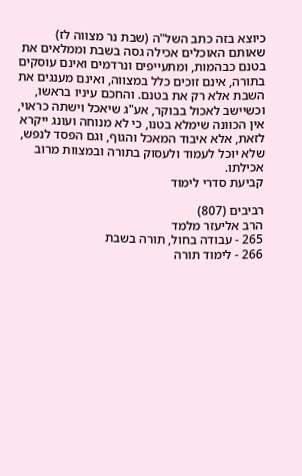כיוצא בזה כתב השל"ה (שבת נר מצווה לז) שאותם האוכלים אכילה גסה בשבת וממלאים את בטנם כבהמות, ומתעייפים ונרדמים ואינם עוסקים בתורה, אינם זוכים כלל במצווה, ואינם מענגים את השבת אלא רק את בטנם. והחכם עיניו בראשו, וכשיישב לאכול בבוקר, אע"ג שיאכל וישתה כראוי, אין הכוונה שימלא בטנו, כי לא מנוחה ועונג ייקרא לזאת, אלא איבוד המאכל והגוף, וגם הפסד לנפש, שלא יוכל לעמוד ולעסוק בתורה ובמצוות מרוב אכילתו.
קביעת סדרי לימוד

רביבים (807)
הרב אליעזר מלמד
265 - עבודה בחול, תורה בשבת
266 - לימוד תורה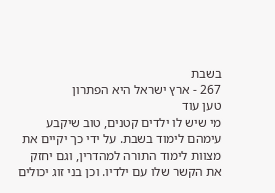בשבת
267 - ארץ ישראל היא הפתרון
טען עוד
מי שיש לו ילדים קטנים, טוב שיקבע עימהם לימוד בשבת. על ידי כך יקיים את מצוות לימוד התורה למהדרין, וגם יחזק את הקשר שלו עם ילדיו. וכן בני זוג יכולים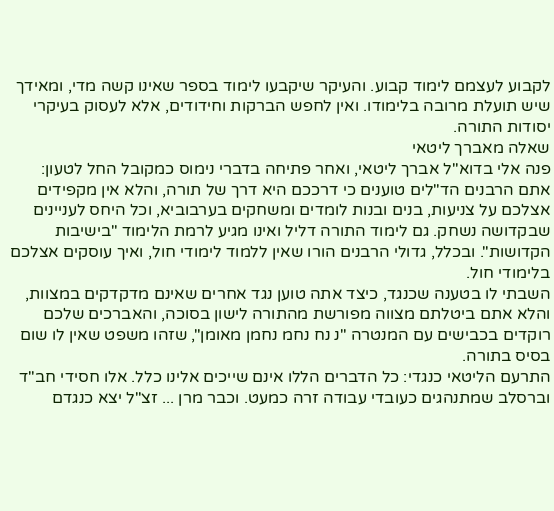לקבוע לעצמם לימוד קבוע. והעיקר שיקבעו לימוד בספר שאינו קשה מדי, ומאידך שיש תועלת מרובה בלימודו. ואין לחפש הברקות וחידודים, אלא לעסוק בעיקרי יסודות התורה.
שאלה מאברך ליטאי
פנה אלי בדוא"ל אברך ליטאי, ואחר פתיחה בדברי נימוס כמקובל החל לטעון: אתם הרבנים הד"לים טוענים כי דרככם היא דרך של תורה, והלא אין מקפידים אצלכם על צניעות, בנים ובנות לומדים ומשחקים בערבוביא, וכל היחס לעניינים שבקדושה נשחק. גם לימוד התורה דליל ואינו מגיע לרמת הלימוד "בישיבות הקדושות". ובכלל, גדולי הרבנים הורו שאין ללמוד לימודי חול, ואיך עוסקים אצלכם בלימודי חול.
השבתי לו בטענה שכנגד, כיצד אתה טוען נגד אחרים שאינם מדקדקים במצוות, והלא אתם ביטלתם מצווה מפורשת מהתורה לישון בסוכה, והאברכים שלכם רוקדים בכבישים עם המנטרה "נ נח נחמ נחמן מאומן", שזהו משפט שאין לו שום בסיס בתורה.
התרעם הליטאי כנגדי: כל הדברים הללו אינם שייכים אלינו כלל. אלו חסידי חב"ד וברסלב שמתנהגים כעובדי עבודה זרה כמעט. וכבר מרן ... זצ"ל יצא כנגדם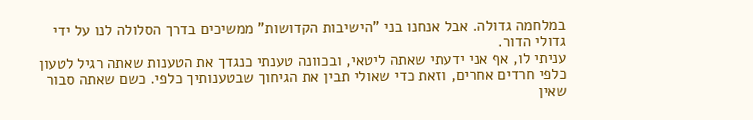במלחמה גדולה. אבל אנחנו בני "הישיבות הקדושות" ממשיכים בדרך הסלולה לנו על ידי גדולי הדור.
עניתי לו, אף אני ידעתי שאתה ליטאי, ובכוונה טענתי כנגדך את הטענות שאתה רגיל לטעון כלפי חרדים אחרים, וזאת כדי שאולי תבין את הגיחוך שבטענותיך כלפי. כשם שאתה סבור שאין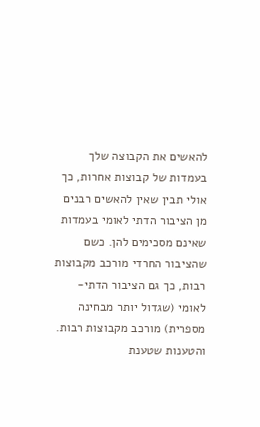להאשים את הקבוצה שלך בעמדות של קבוצות אחרות, כך אולי תבין שאין להאשים רבנים מן הציבור הדתי לאומי בעמדות שאינם מסכימים להן. כשם שהציבור החרדי מורכב מקבוצות רבות, כך גם הציבור הדתי-לאומי (שגדול יותר מבחינה מספרית) מורכב מקבוצות רבות. והטענות שטענת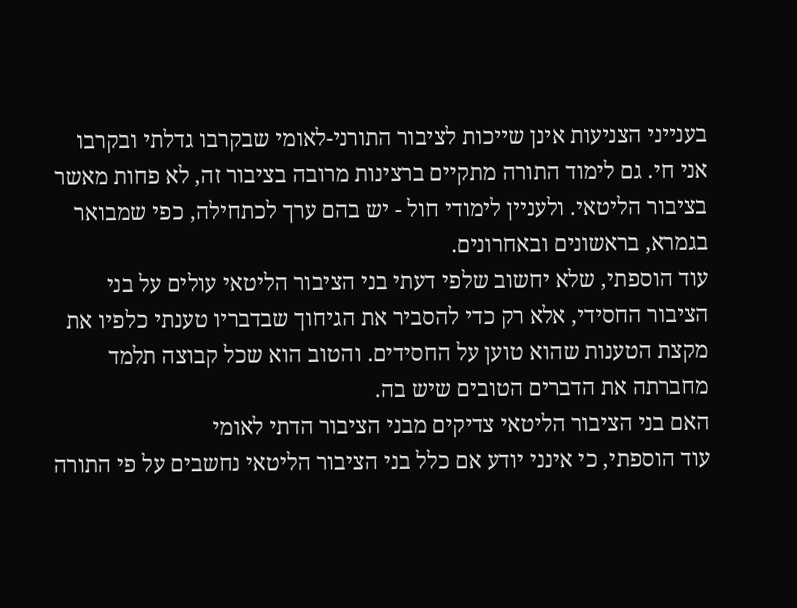בענייני הצניעות אינן שייכות לציבור התורני-לאומי שבקרבו גדלתי ובקרבו אני חי. גם לימוד התורה מתקיים ברצינות מרובה בציבור זה, לא פחות מאשר בציבור הליטאי. ולעניין לימודי חול - יש בהם ערך לכתחילה, כפי שמבואר בגמרא, בראשונים ובאחרונים.
עוד הוספתי, שלא יחשוב שלפי דעתי בני הציבור הליטאי עולים על בני הציבור החסידי, אלא רק כדי להסביר את הגיחוך שבדבריו טענתי כלפיו את מקצת הטענות שהוא טוען על החסידים. והטוב הוא שכל קבוצה תלמד מחברתה את הדברים הטובים שיש בה.
האם בני הציבור הליטאי צדיקים מבני הציבור הדתי לאומי
עוד הוספתי, כי אינני יודע אם כלל בני הציבור הליטאי נחשבים על פי התורה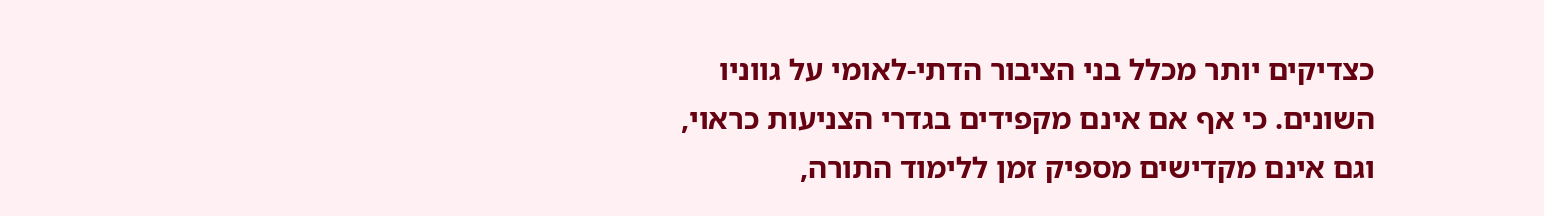כצדיקים יותר מכלל בני הציבור הדתי-לאומי על גווניו השונים. כי אף אם אינם מקפידים בגדרי הצניעות כראוי, וגם אינם מקדישים מספיק זמן ללימוד התורה,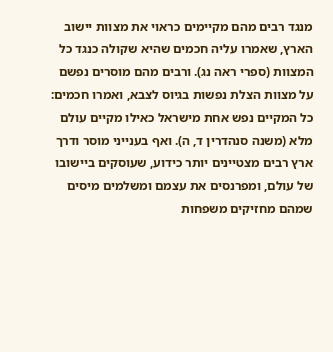מנגד רבים מהם מקיימים כראוי את מצוות יישוב הארץ, שאמרו עליה חכמים שהיא שקולה כנגד כל המצוות (ספרי ראה נג). ורבים מהם מוסרים נפשם על מצוות הצלת נפשות בגיוס לצבא, ואמרו חכמים: כל המקיים נפש אחת מישראל כאילו מקיים עולם מלא (משנה סנהדרין ד, ה). ואף בענייני מוסר ודרך ארץ רבים מצטיינים יותר כידוע, שעוסקים ביישובו של עולם, ומפרנסים את עצמם ומשלמים מיסים שמהם מחזיקים משפחות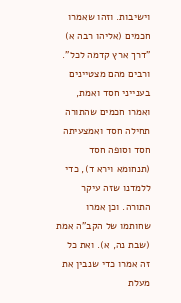וישיבות. וזהו שאמרו חכמים (אליהו רבה א) "דרך ארץ קדמה לכל". ורבים מהם מצטיינים בענייני חסד ואמת, ואמרו חכמים שהתורה תחילה חסד ואמצעיתה חסד וסופה חסד (תנחומא וירא ד), כדי ללמדנו שזה עיקר התורה. וכן אמרו שחותמו של הקב"ה אמת (שבת נה, א). ואת כל זה אמרו כדי שנבין את מעלת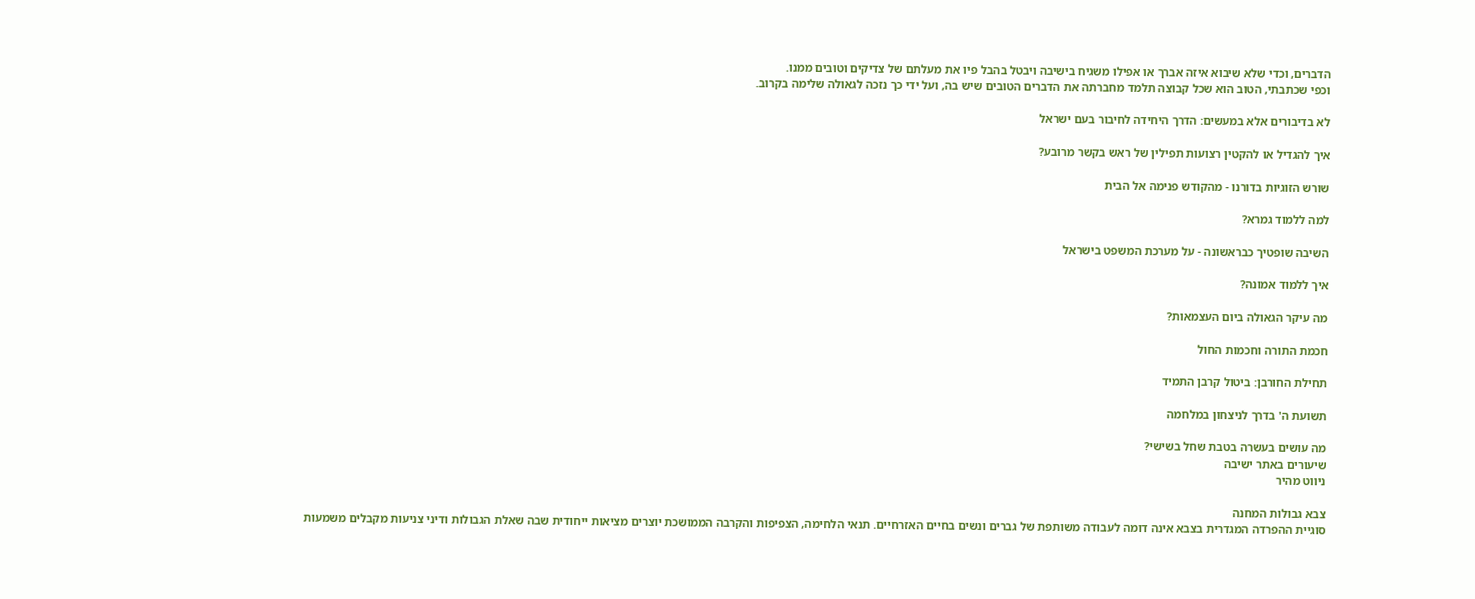הדברים, וכדי שלא שיבוא איזה אברך או אפילו משגיח בישיבה ויבטל בהבל פיו את מעלתם של צדיקים וטובים ממנו.
וכפי שכתבתי, הטוב הוא שכל קבוצה תלמד מחברתה את הדברים הטובים שיש בה, ועל ידי כך נזכה לגאולה שלימה בקרוב.

לא בדיבורים אלא במעשים: הדרך היחידה לחיבור בעם ישראל

איך להגדיל או להקטין רצועות תפילין של ראש בקשר מרובע?

שורש הזוגיות בדורנו - מהקודש פנימה אל הבית

למה ללמוד גמרא?

השיבה שופטיך כבראשונה - על מערכת המשפט בישראל

איך ללמוד אמונה?

מה עיקר הגאולה ביום העצמאות?

חכמת התורה וחכמות החול

תחילת החורבן: ביטול קרבן התמיד

תשועת ה' בדרך לניצחון במלחמה

מה עושים בעשרה בטבת שחל בשישי?
שיעורים באתר ישיבה
ניווט מהיר

צבא גבולות המחנה
סוגיית ההפרדה המגדרית בצבא אינה דומה לעבודה משותפת של גברים ונשים בחיים האזרחיים. תנאי הלחימה, הצפיפות והקרבה הממושכת יוצרים מציאות ייחודית שבה שאלת הגבולות ודיני צניעות מקבלים משמעות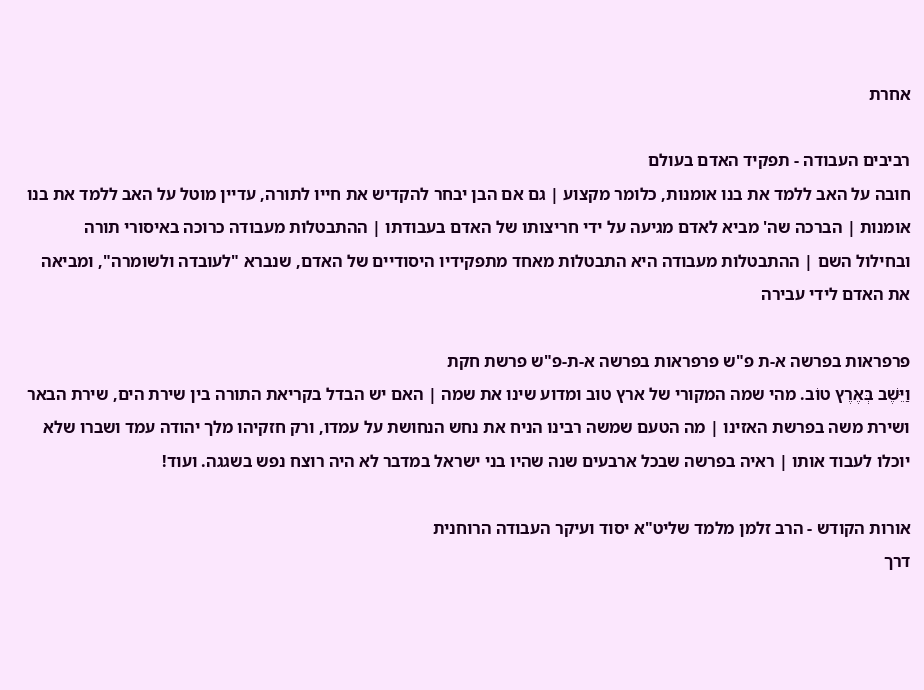אחרת

רביבים העבודה - תפקיד האדם בעולם
חובה על האב ללמד את בנו אומנות, כלומר מקצוע | גם אם הבן יבחר להקדיש את חייו לתורה, עדיין מוטל על האב ללמד את בנו אומנות | הברכה שה' מביא לאדם מגיעה על ידי חריצותו של האדם בעבודתו | ההתבטלות מעבודה כרוכה באיסורי תורה ובחילול השם | ההתבטלות מעבודה היא התבטלות מאחד מתפקידיו היסודיים של האדם, שנברא "לעובדה ולשומרה", ומביאה את האדם לידי עבירה

פרפראות בפרשה א-ת פ"ש פרפראות בפרשה א-ת-פ"ש פרשת חקת
וַיֵּשֶׁב בְּאֶרֶץ טוֹב. מהי שמה המקורי של ארץ טוב ומדוע שינו את שמה | האם יש הבדל בקריאת התורה בין שירת הים, שירת הבאר ושירת משה בפרשת האזינו | מה הטעם שמשה רבינו הניח את נחש הנחושת על עמדו, ורק חזקיהו מלך יהודה עמד ושברו שלא יוכלו לעבוד אותו | ראיה בפרשה שבכל ארבעים שנה שהיו בני ישראל במדבר לא היה רוצח נפש בשגגה. ועוד!

אורות הקודש - הרב זלמן מלמד שליט"א יסוד ועיקר העבודה הרוחנית
דרך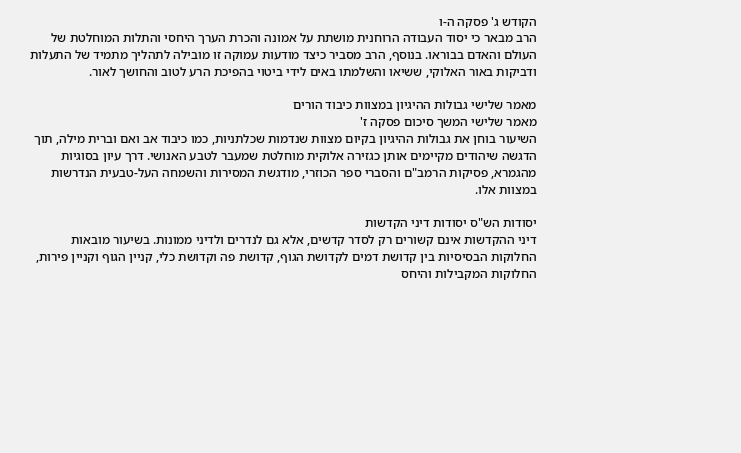הקודש ג' פסקה ה-ו
הרב מבאר כי יסוד העבודה הרוחנית מושתת על אמונה והכרת הערך היחסי והתלות המוחלטת של העולם והאדם בבוראו. בנוסף, הרב מסביר כיצד מודעות עמוקה זו מובילה לתהליך מתמיד של התעלות ודביקות באור האלוקי, ששיאו והשלמתו באים לידי ביטוי בהפיכת הרע לטוב והחושך לאור.

מאמר שלישי גבולות ההיגיון במצוות כיבוד הורים
מאמר שלישי המשך סיכום פסקה ז'
השיעור בוחן את גבולות ההיגיון בקיום מצוות שנדמות שכלתניות, כמו כיבוד אב ואם וברית מילה, תוך הדגשה שיהודים מקיימים אותן כגזירה אלוקית מוחלטת שמעבר לטבע האנושי. דרך עיון בסוגיות מהגמרא, פסיקות הרמב"ם והסברי ספר הכוזרי, מודגשת המסירות והשמחה העל-טבעית הנדרשות במצוות אלו.

יסודות הש"ס יסודות דיני הקדשות
דיני ההקדשות אינם קשורים רק לסדר קדשים, אלא גם לנדרים ולדיני ממונות. בשיעור מובאות החלוקות הבסיסיות בין קדושת דמים לקדושת הגוף, קדושת פה וקדושת כלי, קניין הגוף וקניין פירות, החלוקות המקבילות והיחס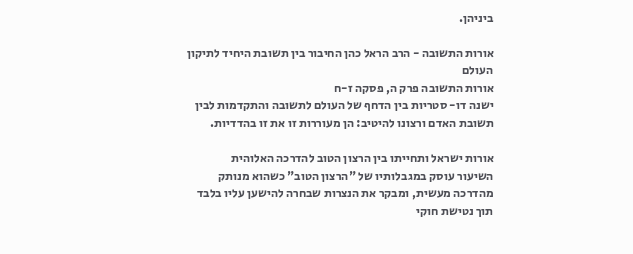ביניהן.

אורות התשובה - הרב הראל כהן החיבור בין תשובת היחיד לתיקון העולם
אורות התשובה פרק ה, פסקה ז-ח
ישנה דו- סטריות בין הדחף של העולם לתשובה והתקדמות לבין תשובת האדם ורצונו להיטיב: הן מעוררות זו את זו בהדדיות.

אורות ישראל ותחייתו בין הרצון הטוב להדרכה האלוהית
השיעור עוסק במגבלותיו של "הרצון הטוב" כשהוא מנותק מהדרכה מעשית, ומבקר את הנצרות שבחרה להישען עליו בלבד תוך נטישת חוקי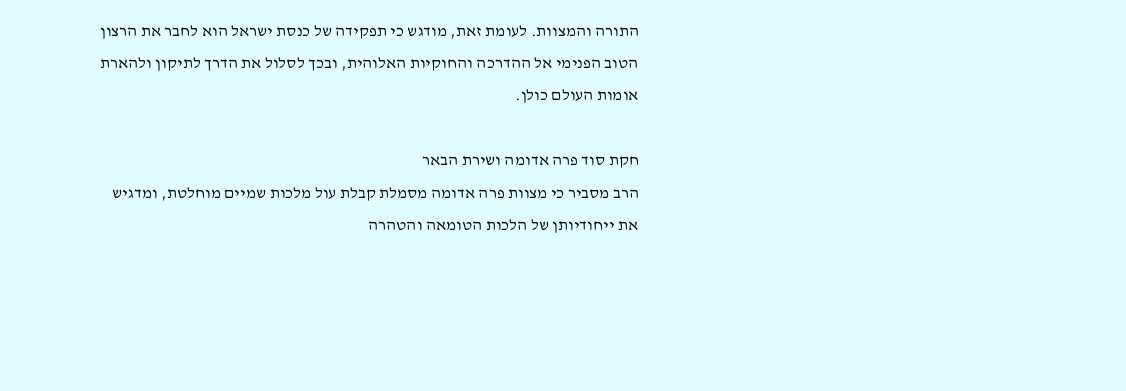התורה והמצוות. לעומת זאת, מודגש כי תפקידה של כנסת ישראל הוא לחבר את הרצון הטוב הפנימי אל ההדרכה והחוקיות האלוהית, ובכך לסלול את הדרך לתיקון ולהארת אומות העולם כולן.

חקת סוד פרה אדומה ושירת הבאר
הרב מסביר כי מצוות פרה אדומה מסמלת קבלת עול מלכות שמיים מוחלטת, ומדגיש את ייחודיותן של הלכות הטומאה והטהרה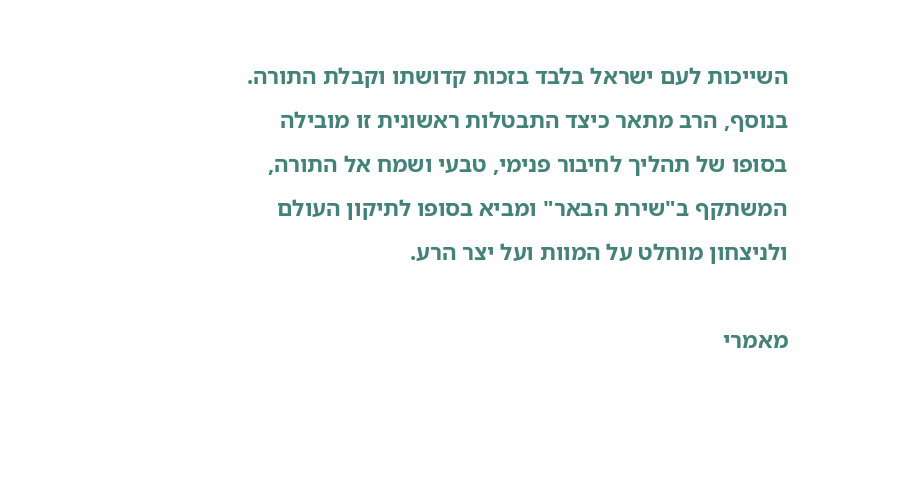השייכות לעם ישראל בלבד בזכות קדושתו וקבלת התורה. בנוסף, הרב מתאר כיצד התבטלות ראשונית זו מובילה בסופו של תהליך לחיבור פנימי, טבעי ושמח אל התורה, המשתקף ב"שירת הבאר" ומביא בסופו לתיקון העולם ולניצחון מוחלט על המוות ועל יצר הרע.

מאמרי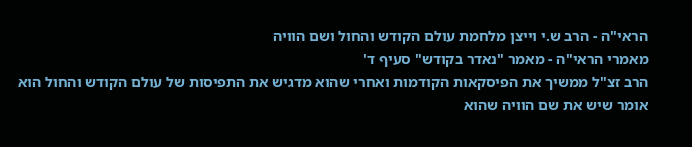הראי"ה - הרב ש.י וייצן מלחמת עולם הקודש והחול ושם הוויה
מאמרי הראי"ה - מאמר "נאדר בקודש" סעיף ד'
הרב זצ"ל ממשיך את הפיסקאות הקודמות ואחרי שהוא מדגיש את התפיסות של עולם הקודש והחול הוא אומר שיש את שם הוויה שהוא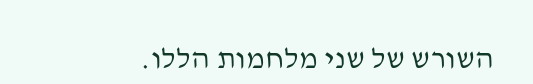השורש של שני מלחמות הללו.